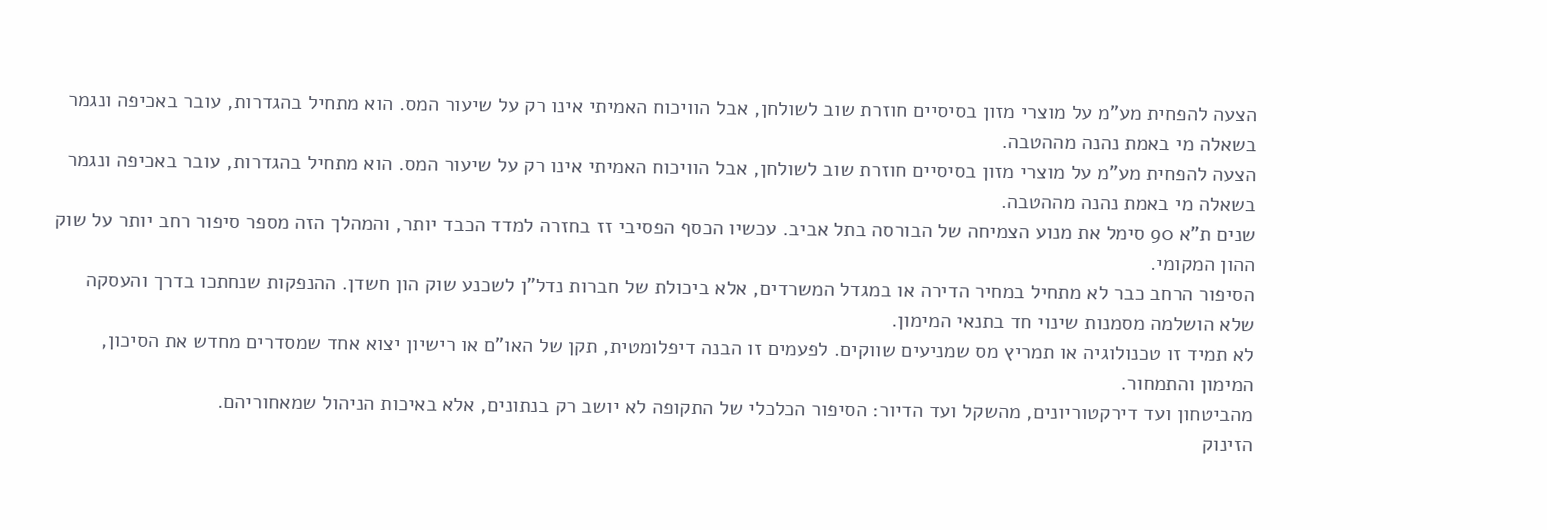הצעה להפחית מע"מ על מוצרי מזון בסיסיים חוזרת שוב לשולחן, אבל הוויכוח האמיתי אינו רק על שיעור המס. הוא מתחיל בהגדרות, עובר באכיפה ונגמר בשאלה מי באמת נהנה מההטבה.
הצעה להפחית מע"מ על מוצרי מזון בסיסיים חוזרת שוב לשולחן, אבל הוויכוח האמיתי אינו רק על שיעור המס. הוא מתחיל בהגדרות, עובר באכיפה ונגמר בשאלה מי באמת נהנה מההטבה.
שנים ת"א 90 סימל את מנוע הצמיחה של הבורסה בתל אביב. עכשיו הכסף הפסיבי זז בחזרה למדד הכבד יותר, והמהלך הזה מספר סיפור רחב יותר על שוק ההון המקומי.
הסיפור הרחב כבר לא מתחיל במחיר הדירה או במגדל המשרדים, אלא ביכולת של חברות נדל"ן לשכנע שוק הון חשדן. ההנפקות שנחתכו בדרך והעסקה שלא הושלמה מסמנות שינוי חד בתנאי המימון.
לא תמיד זו טכנולוגיה או תמריץ מס שמניעים שווקים. לפעמים זו הבנה דיפלומטית, תקן של האו"ם או רישיון יצוא אחד שמסדרים מחדש את הסיכון, המימון והתמחור.
מהביטחון ועד דירקטוריונים, מהשקל ועד הדיור: הסיפור הכלכלי של התקופה לא יושב רק בנתונים, אלא באיכות הניהול שמאחוריהם.
הזינוק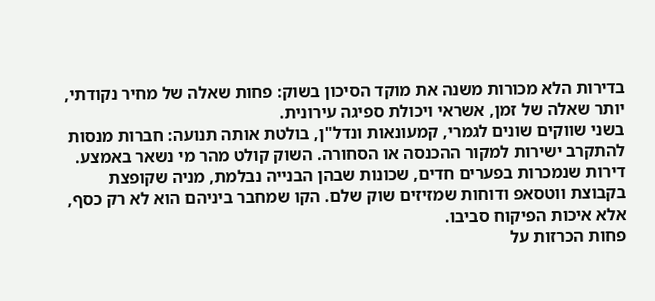בדירות הלא מכורות משנה את מוקד הסיכון בשוק: פחות שאלה של מחיר נקודתי, יותר שאלה של זמן, אשראי ויכולת ספיגה עירונית.
בשני שווקים שונים לגמרי, קמעונאות ונדל"ן, בולטת אותה תנועה: חברות מנסות להתקרב ישירות למקור ההכנסה או הסחורה. השוק קולט מהר מי נשאר באמצע.
דירות שנמכרות בפערים חדים, שכונות שבהן הבנייה נבלמת, מניה שקופצת בקבוצת ווטסאפ ודוחות שמזיזים שוק שלם. הקו שמחבר ביניהם הוא לא רק כסף, אלא איכות הפיקוח סביבו.
פחות הכרזות על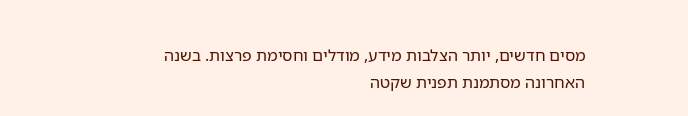מסים חדשים, יותר הצלבות מידע, מודלים וחסימת פרצות. בשנה האחרונה מסתמנת תפנית שקטה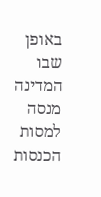באופן שבו המדינה מנסה למסות הכנסות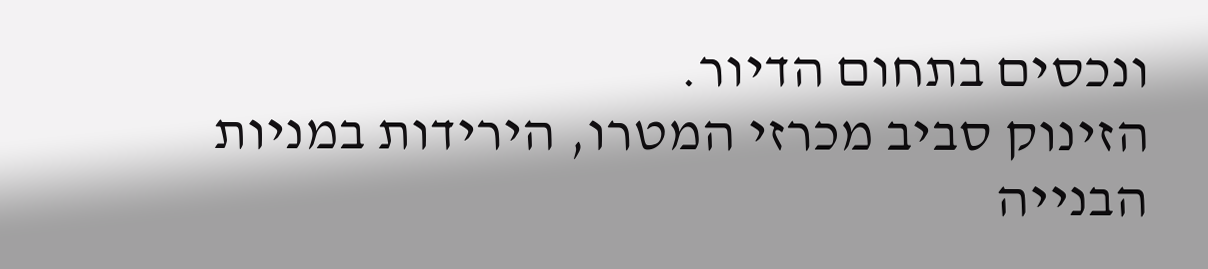ונכסים בתחום הדיור.
הזינוק סביב מכרזי המטרו, הירידות במניות הבנייה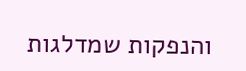והנפקות שמדלגות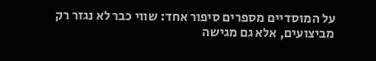על המוסדיים מספרים סיפור אחד: שווי כבר לא נגזר רק מביצועים, אלא גם מגישה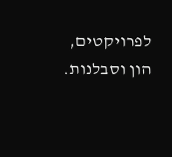לפרויקטים, הון וסבלנות.